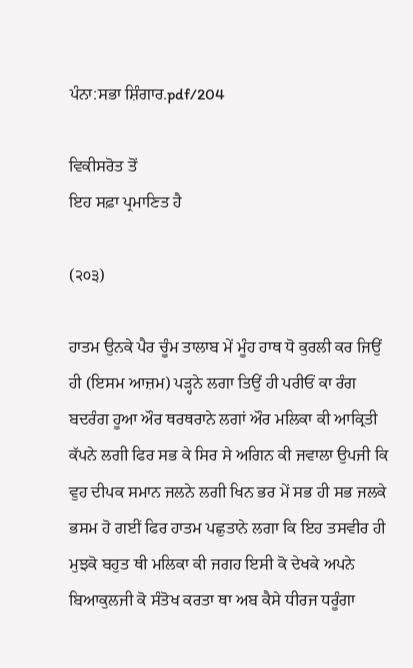ਪੰਨਾ:ਸਭਾ ਸ਼ਿੰਗਾਰ.pdf/204

ਵਿਕੀਸਰੋਤ ਤੋਂ
ਇਹ ਸਫ਼ਾ ਪ੍ਰਮਾਣਿਤ ਹੈ

(੨੦੩)

ਹਾਤਮ ਉਨਕੇ ਪੈਰ ਚੂੰਮ ਤਾਲਾਬ ਮੇਂ ਮੂੰਹ ਹਾਥ ਧੋ ਕੁਰਲੀ ਕਰ ਜਿਉਂ ਹੀ (ਇਸਮ ਆਜ਼ਮ) ਪੜ੍ਹਨੇ ਲਗਾ ਤਿਉਂ ਹੀ ਪਰੀਓਂ ਕਾ ਰੰਗ ਬਦਰੰਗ ਹੂਆ ਔਰ ਥਰਥਰਾਨੇ ਲਗਾਂ ਔਰ ਮਲਿਕਾ ਕੀ ਆਕ੍ਰਿਤੀ ਕੱਪਨੇ ਲਗੀ ਫਿਰ ਸਭ ਕੇ ਸਿਰ ਸੇ ਅਗਿਨ ਕੀ ਜਵਾਲਾ ਉਪਜੀ ਕਿ ਵੁਹ ਦੀਪਕ ਸਮਾਨ ਜਲਨੇ ਲਗੀ ਖਿਨ ਭਰ ਮੇਂ ਸਭ ਹੀ ਸਭ ਜਲਕੇ ਭਸਮ ਹੋ ਗਈਂ ਫਿਰ ਹਾਤਮ ਪਛੁਤਾਨੇ ਲਗਾ ਕਿ ਇਹ ਤਸਵੀਰ ਹੀ ਮੁਝਕੋ ਬਹੁਤ ਥੀ ਮਲਿਕਾ ਕੀ ਜਗਹ ਇਸੀ ਕੋ ਦੇਖਕੇ ਅਪਨੇ ਬਿਆਕੁਲਜੀ ਕੋ ਸੰਤੋਖ ਕਰਤਾ ਥਾ ਅਬ ਕੈਸੇ ਧੀਰਜ ਧਰੂੰਗਾ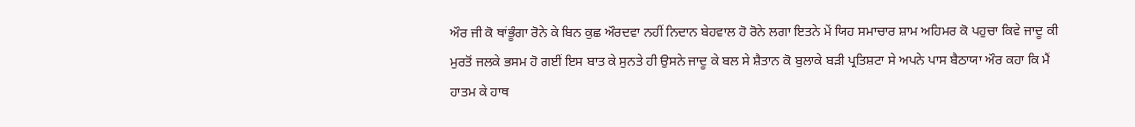ਔਰ ਜੀ ਕੋ ਥਾਂਭੂੰਗਾ ਰੋਨੇ ਕੇ ਬਿਨ ਕੁਛ ਔਰਦਵਾ ਨਹੀਂ ਨਿਦਾਨ ਬੇਹਵਾਲ ਹੋ ਰੋਨੇ ਲਗਾ ਇਤਨੇ ਮੇਂ ਯਿਹ ਸਮਾਚਾਰ ਸ਼ਾਮ ਅਹਿਮਰ ਕੋ ਪਹੁਚਾ ਕਿਵੇ ਜਾਦੂ ਕੀ ਮੁਰਤੋਂ ਜਲਕੇ ਭਸਮ ਹੋ ਗਈਂ ਇਸ ਬਾਤ ਕੇ ਸੁਨਤੇ ਹੀ ਉਸਨੇ ਜਾਦੂ ਕੇ ਬਲ ਸੇ ਸ਼ੈਤਾਨ ਕੋ ਬੁਲਾਕੇ ਬੜੀ ਪ੍ਰਤਿਸ਼ਟਾ ਸੇ ਅਪਨੇ ਪਾਸ ਬੈਠਾਯਾ ਔਰ ਕਹਾ ਕਿ ਮੈਂ ਹਾਤਮ ਕੇ ਹਾਥ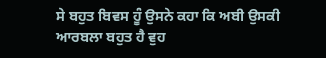ਸੇ ਬਹੁਤ ਬਿਵਸ ਹੂੰ ਉਸਨੇ ਕਹਾ ਕਿ ਅਬੀ ਉਸਕੀ ਆਰਬਲਾ ਬਹੁਤ ਹੈ ਵੁਹ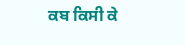ਕਬ ਕਿਸੀ ਕੇ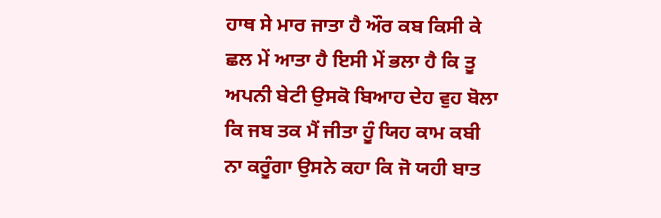ਹਾਥ ਸੇ ਮਾਰ ਜਾਤਾ ਹੈ ਔਰ ਕਬ ਕਿਸੀ ਕੇ ਛਲ ਮੇਂ ਆਤਾ ਹੈ ਇਸੀ ਮੇਂ ਭਲਾ ਹੈ ਕਿ ਤੂ ਅਪਨੀ ਬੇਟੀ ਉਸਕੋ ਬਿਆਹ ਦੇਹ ਵੁਹ ਬੋਲਾ ਕਿ ਜਬ ਤਕ ਮੈਂ ਜੀਤਾ ਹੂੰ ਯਿਹ ਕਾਮ ਕਬੀ ਨਾ ਕਰੂੰਗਾ ਉਸਨੇ ਕਹਾ ਕਿ ਜੋ ਯਹੀ ਬਾਤ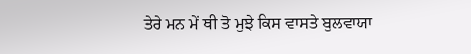ਤੇਰੇ ਮਨ ਮੇਂ ਥੀ ਤੋ ਮੁਝੇ ਕਿਸ ਵਾਸਤੇ ਬੁਲਵਾਯਾ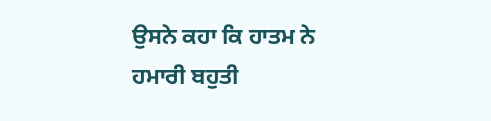ਉਸਨੇ ਕਹਾ ਕਿ ਹਾਤਮ ਨੇ ਹਮਾਰੀ ਬਹੁਤੀ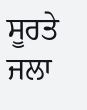ਸੂਰਤੇ ਜਲਾ